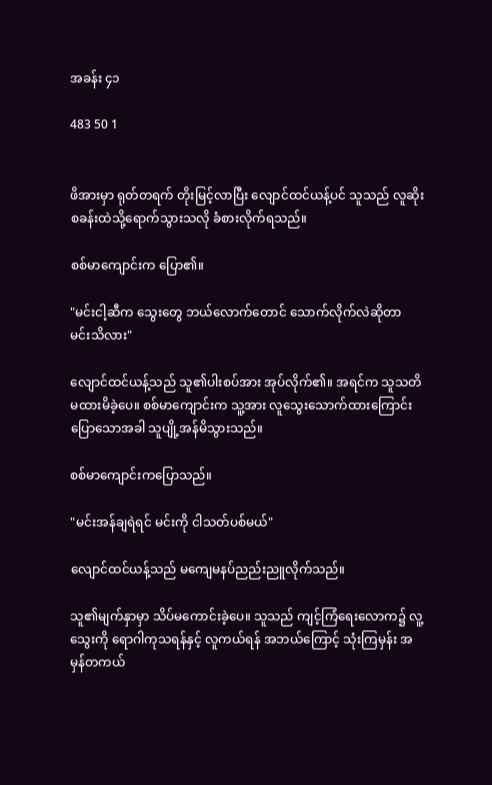အခန်း ၄၁

483 50 1


ဖိအားမှာ ရုတ်တရက် တိုးမြင့်လာပြီး လျောင်ထင်ယန့်ပင် သူသည် လူဆိုးစခန်းထဲသို့ရောက်သွားသလို ခံစားလိုက်ရသည်။

စစ်မာကျောင်းက ပြော၏။

"မင်းငါ့ဆီက သွေးတွေ ဘယ်လောက်တောင် သောက်လိုက်လဲဆိုတာ မင်းသိလား"

လျောင်ထင်ယန့်သည် သူ၏ပါးစပ်အား အုပ်လိုက်၏။ အရင်က သူသတိမထားမိခဲ့ပေ။ စစ်မာကျောင်းက သူ့အား လူသွေးသောက်ထားကြောင်းပြောသောအခါ သူပျို့အန်မိသွားသည်။

စစ်မာကျောင်းကပြောသည်။

"မင်းအန်ချရဲရင် မင်းကို ငါသတ်ပစ်မယ်"

လျောင်ထင်ယန့်သည် မကျေမနပ်ညည်းညူလိုက်သည်။

သူ၏မျက်နှာမှာ သိပ်မကောင်းခဲ့ပေ။ သူသည် ကျင့်ကြံရေးလောက၌ လူ့သွေးကို ရောဂါကုသရန်နှင့် လူကယ်ရန် အဘယ်ကြောင့် သုံးကြမှန်း အမှန်တကယ်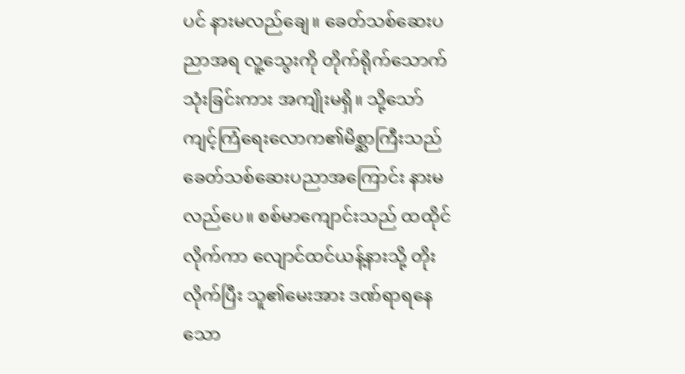ပင် နားမလည်ချေ။ ခေတ်သစ်ဆေးပညာအရ လူ့သွေးကို တိုက်ရိုက်သောက်သုံးခြင်းကား အကျိုးမရှိ။ သို့သော် ကျင့်ကြံရေးလောက၏မိစ္ဆာကြီးသည် ခေတ်သစ်ဆေးပညာအကြောင်း နားမလည်ပေ။ စစ်မာကျောင်းသည် ထထိုင်လိုက်ကာ လျောင်ထင်ယန့်နားသို့ တိုးလိုက်ပြီး သူ၏‌မေးအား ဒဏ်ရာရနေသော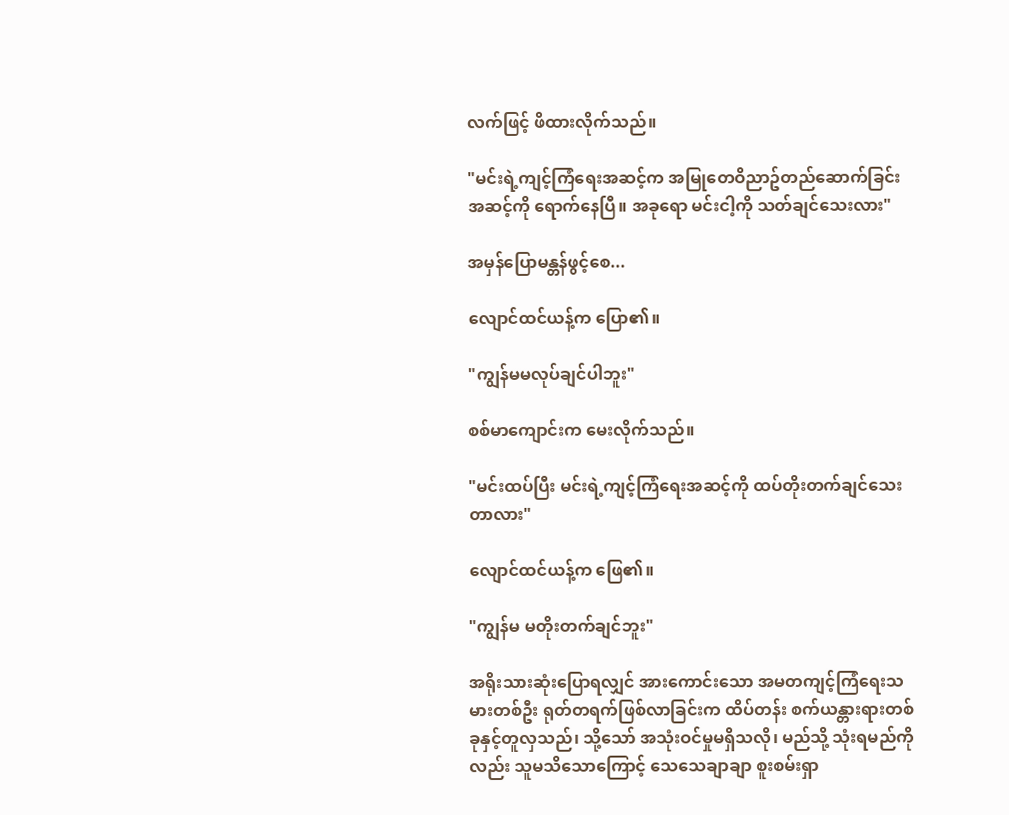လက်ဖြင့် ဖိထားလိုက်သည်။

"မင်းရဲ့ကျင့်ကြံရေးအဆင့်က အမြုတေဝိညာဥ်တည်ဆောက်ခြင်းအဆင့်ကို ရောက်နေပြီ။ အခုရော မင်းငါ့ကို သတ်ချင်သေးလား"

အမှန်ပြောမန္တန်ဖွင့်စေ...

လျောင်ထင်ယန့်က ပြော၏။

"ကျွန်မမလုပ်ချင်ပါဘူး"

စစ်မာကျောင်းက မေးလိုက်သည်။

"မင်းထပ်ပြီး မင်းရဲ့ကျင့်ကြံရေးအဆင့်ကို ထပ်တိုးတက်ချင်သေးတာလား"

လျောင်ထင်ယန့်က ဖြေ၏။

"ကျွန်မ မတိုးတက်ချင်ဘူး"

အရိုးသားဆုံးပြောရလျှင် အားကောင်းသော အမတကျင့်ကြံရေးသမားတစ်ဦး ရုတ်တရက်ဖြစ်လာခြင်းက ထိပ်တန်း စက်ယန္တားရားတစ်ခုနှင့်တူလှသည်၊ သို့သော် အသုံးဝင်မှုမရှိသလို၊ မည်သို့ သုံးရမည်ကိုလည်း သူမသိသောကြောင့် သေသေချာချာ စူးစမ်းရှာ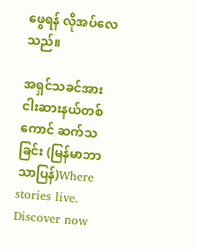ဖွေရန် လိုအပ်လေသည်။

အရှင်သခင်အား ငါးဆားနယ်တစ်ကောင် ဆက်သခြင်း (မြန်မာဘာသာပြန်)Where stories live. Discover now